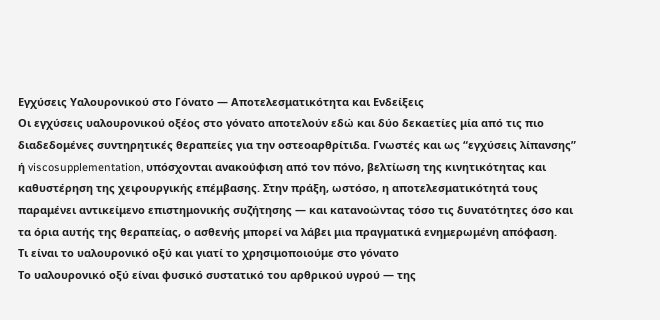Εγχύσεις Υαλουρονικού στο Γόνατο — Αποτελεσματικότητα και Ενδείξεις
Οι εγχύσεις υαλουρονικού οξέος στο γόνατο αποτελούν εδώ και δύο δεκαετίες μία από τις πιο διαδεδομένες συντηρητικές θεραπείες για την οστεοαρθρίτιδα. Γνωστές και ως “εγχύσεις λίπανσης” ή viscosupplementation, υπόσχονται ανακούφιση από τον πόνο, βελτίωση της κινητικότητας και καθυστέρηση της χειρουργικής επέμβασης. Στην πράξη, ωστόσο, η αποτελεσματικότητά τους παραμένει αντικείμενο επιστημονικής συζήτησης — και κατανοώντας τόσο τις δυνατότητες όσο και τα όρια αυτής της θεραπείας, ο ασθενής μπορεί να λάβει μια πραγματικά ενημερωμένη απόφαση.
Τι είναι το υαλουρονικό οξύ και γιατί το χρησιμοποιούμε στο γόνατο
Το υαλουρονικό οξύ είναι φυσικό συστατικό του αρθρικού υγρού — της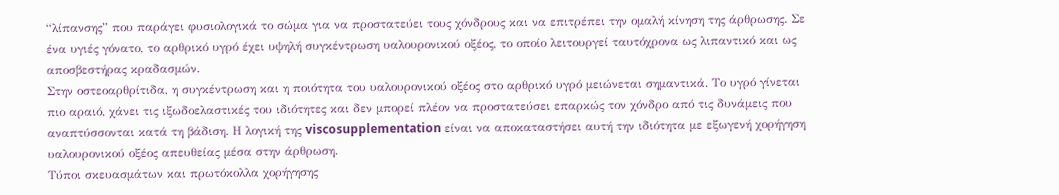“λίπανσης” που παράγει φυσιολογικά το σώμα για να προστατεύει τους χόνδρους και να επιτρέπει την ομαλή κίνηση της άρθρωσης. Σε ένα υγιές γόνατο, το αρθρικό υγρό έχει υψηλή συγκέντρωση υαλουρονικού οξέος, το οποίο λειτουργεί ταυτόχρονα ως λιπαντικό και ως αποσβεστήρας κραδασμών.
Στην οστεοαρθρίτιδα, η συγκέντρωση και η ποιότητα του υαλουρονικού οξέος στο αρθρικό υγρό μειώνεται σημαντικά. Το υγρό γίνεται πιο αραιό, χάνει τις ιξωδοελαστικές του ιδιότητες και δεν μπορεί πλέον να προστατεύσει επαρκώς τον χόνδρο από τις δυνάμεις που αναπτύσσονται κατά τη βάδιση. Η λογική της viscosupplementation είναι να αποκαταστήσει αυτή την ιδιότητα με εξωγενή χορήγηση υαλουρονικού οξέος απευθείας μέσα στην άρθρωση.
Τύποι σκευασμάτων και πρωτόκολλα χορήγησης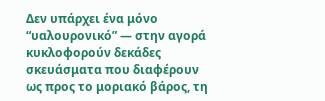Δεν υπάρχει ένα μόνο “υαλουρονικό” — στην αγορά κυκλοφορούν δεκάδες σκευάσματα που διαφέρουν ως προς το μοριακό βάρος, τη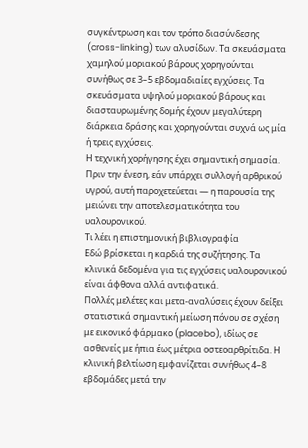συγκέντρωση και τον τρόπο διασύνδεσης (cross-linking) των αλυσίδων. Τα σκευάσματα χαμηλού μοριακού βάρους χορηγούνται συνήθως σε 3–5 εβδομαδιαίες εγχύσεις. Τα σκευάσματα υψηλού μοριακού βάρους και διασταυρωμένης δομής έχουν μεγαλύτερη διάρκεια δράσης και χορηγούνται συχνά ως μία ή τρεις εγχύσεις.
Η τεχνική χορήγησης έχει σημαντική σημασία. Πριν την ένεση, εάν υπάρχει συλλογή αρθρικού υγρού, αυτή παροχετεύεται — η παρουσία της μειώνει την αποτελεσματικότητα του υαλουρονικού.
Τι λέει η επιστημονική βιβλιογραφία
Εδώ βρίσκεται η καρδιά της συζήτησης. Τα κλινικά δεδομένα για τις εγχύσεις υαλουρονικού είναι άφθονα αλλά αντιφατικά.
Πολλές μελέτες και μετα-αναλύσεις έχουν δείξει στατιστικά σημαντική μείωση πόνου σε σχέση με εικονικό φάρμακο (placebo), ιδίως σε ασθενείς με ήπια έως μέτρια οστεοαρθρίτιδα. Η κλινική βελτίωση εμφανίζεται συνήθως 4–8 εβδομάδες μετά την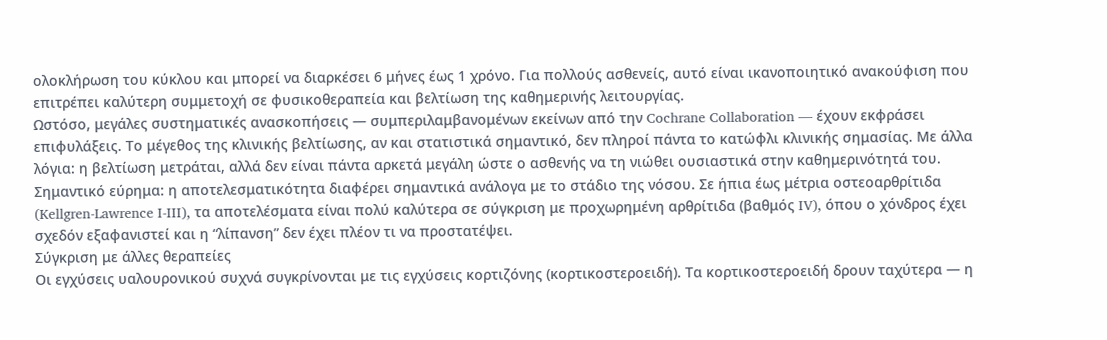ολοκλήρωση του κύκλου και μπορεί να διαρκέσει 6 μήνες έως 1 χρόνο. Για πολλούς ασθενείς, αυτό είναι ικανοποιητικό ανακούφιση που επιτρέπει καλύτερη συμμετοχή σε φυσικοθεραπεία και βελτίωση της καθημερινής λειτουργίας.
Ωστόσο, μεγάλες συστηματικές ανασκοπήσεις — συμπεριλαμβανομένων εκείνων από την Cochrane Collaboration — έχουν εκφράσει επιφυλάξεις. Το μέγεθος της κλινικής βελτίωσης, αν και στατιστικά σημαντικό, δεν πληροί πάντα το κατώφλι κλινικής σημασίας. Με άλλα λόγια: η βελτίωση μετράται, αλλά δεν είναι πάντα αρκετά μεγάλη ώστε ο ασθενής να τη νιώθει ουσιαστικά στην καθημερινότητά του.
Σημαντικό εύρημα: η αποτελεσματικότητα διαφέρει σημαντικά ανάλογα με το στάδιο της νόσου. Σε ήπια έως μέτρια οστεοαρθρίτιδα (Kellgren-Lawrence I-III), τα αποτελέσματα είναι πολύ καλύτερα σε σύγκριση με προχωρημένη αρθρίτιδα (βαθμός IV), όπου ο χόνδρος έχει σχεδόν εξαφανιστεί και η “λίπανση” δεν έχει πλέον τι να προστατέψει.
Σύγκριση με άλλες θεραπείες
Οι εγχύσεις υαλουρονικού συχνά συγκρίνονται με τις εγχύσεις κορτιζόνης (κορτικοστεροειδή). Τα κορτικοστεροειδή δρουν ταχύτερα — η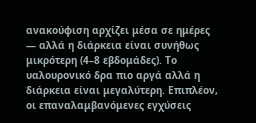ανακούφιση αρχίζει μέσα σε ημέρες — αλλά η διάρκεια είναι συνήθως μικρότερη (4–8 εβδομάδες). Το υαλουρονικό δρα πιο αργά αλλά η διάρκεια είναι μεγαλύτερη. Επιπλέον, οι επαναλαμβανόμενες εγχύσεις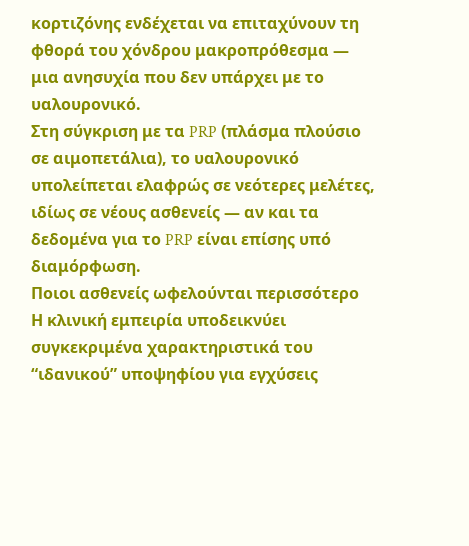κορτιζόνης ενδέχεται να επιταχύνουν τη φθορά του χόνδρου μακροπρόθεσμα — μια ανησυχία που δεν υπάρχει με το υαλουρονικό.
Στη σύγκριση με τα PRP (πλάσμα πλούσιο σε αιμοπετάλια), το υαλουρονικό υπολείπεται ελαφρώς σε νεότερες μελέτες, ιδίως σε νέους ασθενείς — αν και τα δεδομένα για το PRP είναι επίσης υπό διαμόρφωση.
Ποιοι ασθενείς ωφελούνται περισσότερο
Η κλινική εμπειρία υποδεικνύει συγκεκριμένα χαρακτηριστικά του “ιδανικού” υποψηφίου για εγχύσεις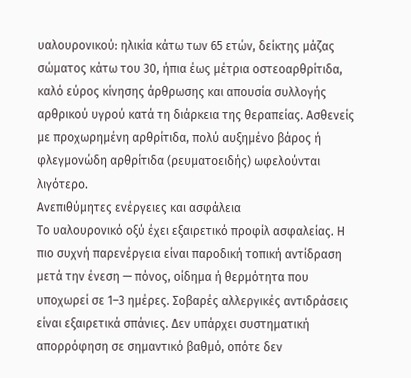υαλουρονικού: ηλικία κάτω των 65 ετών, δείκτης μάζας σώματος κάτω του 30, ήπια έως μέτρια οστεοαρθρίτιδα, καλό εύρος κίνησης άρθρωσης και απουσία συλλογής αρθρικού υγρού κατά τη διάρκεια της θεραπείας. Ασθενείς με προχωρημένη αρθρίτιδα, πολύ αυξημένο βάρος ή φλεγμονώδη αρθρίτιδα (ρευματοειδής) ωφελούνται λιγότερο.
Ανεπιθύμητες ενέργειες και ασφάλεια
Το υαλουρονικό οξύ έχει εξαιρετικό προφίλ ασφαλείας. Η πιο συχνή παρενέργεια είναι παροδική τοπική αντίδραση μετά την ένεση — πόνος, οίδημα ή θερμότητα που υποχωρεί σε 1–3 ημέρες. Σοβαρές αλλεργικές αντιδράσεις είναι εξαιρετικά σπάνιες. Δεν υπάρχει συστηματική απορρόφηση σε σημαντικό βαθμό, οπότε δεν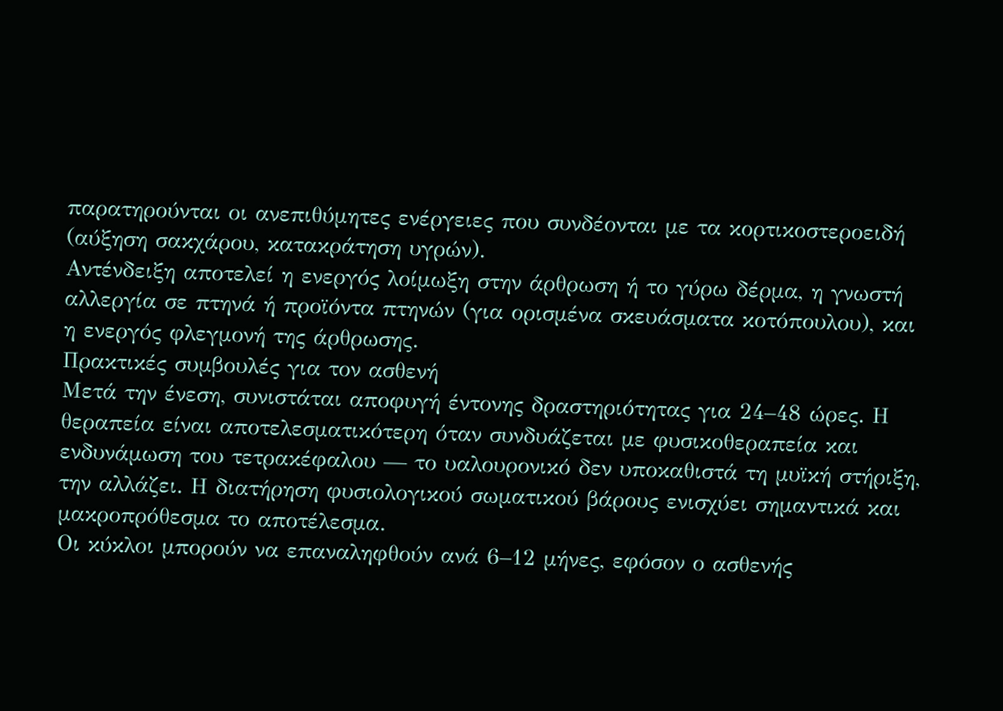παρατηρούνται οι ανεπιθύμητες ενέργειες που συνδέονται με τα κορτικοστεροειδή (αύξηση σακχάρου, κατακράτηση υγρών).
Αντένδειξη αποτελεί η ενεργός λοίμωξη στην άρθρωση ή το γύρω δέρμα, η γνωστή αλλεργία σε πτηνά ή προϊόντα πτηνών (για ορισμένα σκευάσματα κοτόπουλου), και η ενεργός φλεγμονή της άρθρωσης.
Πρακτικές συμβουλές για τον ασθενή
Μετά την ένεση, συνιστάται αποφυγή έντονης δραστηριότητας για 24–48 ώρες. Η θεραπεία είναι αποτελεσματικότερη όταν συνδυάζεται με φυσικοθεραπεία και ενδυνάμωση του τετρακέφαλου — το υαλουρονικό δεν υποκαθιστά τη μυϊκή στήριξη, την αλλάζει. Η διατήρηση φυσιολογικού σωματικού βάρους ενισχύει σημαντικά και μακροπρόθεσμα το αποτέλεσμα.
Οι κύκλοι μπορούν να επαναληφθούν ανά 6–12 μήνες, εφόσον ο ασθενής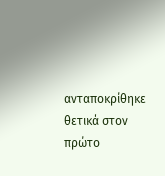ανταποκρίθηκε θετικά στον πρώτο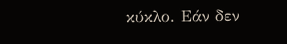κύκλο. Εάν δεν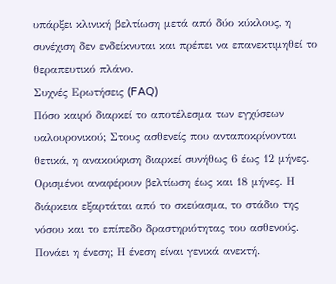υπάρξει κλινική βελτίωση μετά από δύο κύκλους, η συνέχιση δεν ενδείκνυται και πρέπει να επανεκτιμηθεί το θεραπευτικό πλάνο.
Συχνές Ερωτήσεις (FAQ)
Πόσο καιρό διαρκεί το αποτέλεσμα των εγχύσεων υαλουρονικού; Στους ασθενείς που ανταποκρίνονται θετικά, η ανακούφιση διαρκεί συνήθως 6 έως 12 μήνες. Ορισμένοι αναφέρουν βελτίωση έως και 18 μήνες. Η διάρκεια εξαρτάται από το σκεύασμα, το στάδιο της νόσου και το επίπεδο δραστηριότητας του ασθενούς.
Πονάει η ένεση; Η ένεση είναι γενικά ανεκτή.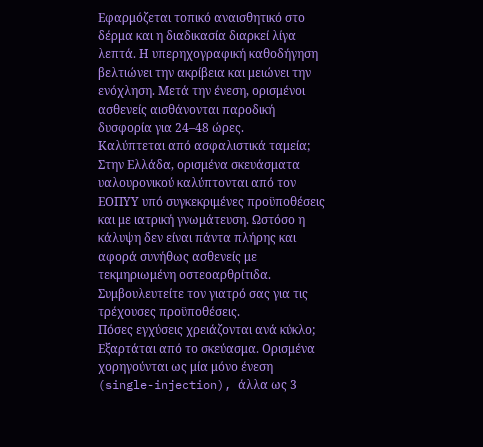Εφαρμόζεται τοπικό αναισθητικό στο δέρμα και η διαδικασία διαρκεί λίγα λεπτά. Η υπερηχογραφική καθοδήγηση βελτιώνει την ακρίβεια και μειώνει την ενόχληση. Μετά την ένεση, ορισμένοι ασθενείς αισθάνονται παροδική δυσφορία για 24–48 ώρες.
Καλύπτεται από ασφαλιστικά ταμεία; Στην Ελλάδα, ορισμένα σκευάσματα υαλουρονικού καλύπτονται από τον ΕΟΠΥΥ υπό συγκεκριμένες προϋποθέσεις και με ιατρική γνωμάτευση. Ωστόσο η κάλυψη δεν είναι πάντα πλήρης και αφορά συνήθως ασθενείς με τεκμηριωμένη οστεοαρθρίτιδα. Συμβουλευτείτε τον γιατρό σας για τις τρέχουσες προϋποθέσεις.
Πόσες εγχύσεις χρειάζονται ανά κύκλο; Εξαρτάται από το σκεύασμα. Ορισμένα χορηγούνται ως μία μόνο ένεση (single-injection), άλλα ως 3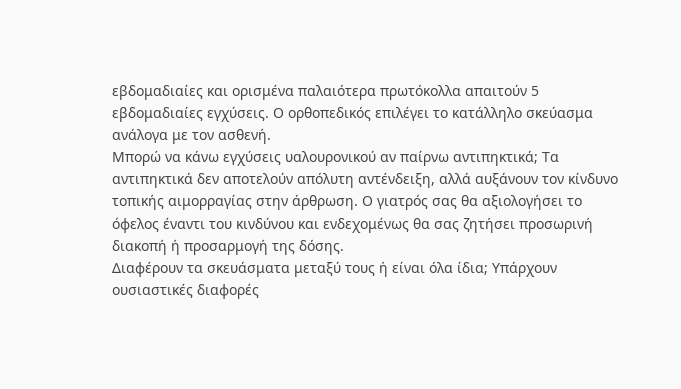εβδομαδιαίες και ορισμένα παλαιότερα πρωτόκολλα απαιτούν 5 εβδομαδιαίες εγχύσεις. Ο ορθοπεδικός επιλέγει το κατάλληλο σκεύασμα ανάλογα με τον ασθενή.
Μπορώ να κάνω εγχύσεις υαλουρονικού αν παίρνω αντιπηκτικά; Τα αντιπηκτικά δεν αποτελούν απόλυτη αντένδειξη, αλλά αυξάνουν τον κίνδυνο τοπικής αιμορραγίας στην άρθρωση. Ο γιατρός σας θα αξιολογήσει το όφελος έναντι του κινδύνου και ενδεχομένως θα σας ζητήσει προσωρινή διακοπή ή προσαρμογή της δόσης.
Διαφέρουν τα σκευάσματα μεταξύ τους ή είναι όλα ίδια; Υπάρχουν ουσιαστικές διαφορές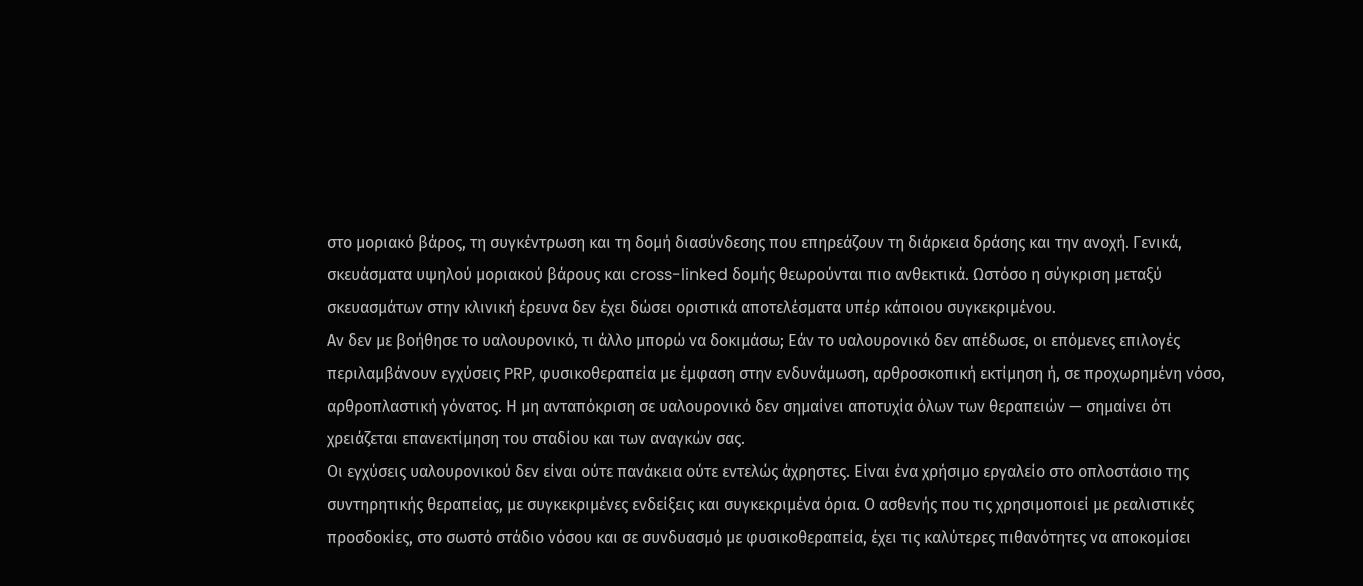στο μοριακό βάρος, τη συγκέντρωση και τη δομή διασύνδεσης που επηρεάζουν τη διάρκεια δράσης και την ανοχή. Γενικά, σκευάσματα υψηλού μοριακού βάρους και cross-linked δομής θεωρούνται πιο ανθεκτικά. Ωστόσο η σύγκριση μεταξύ σκευασμάτων στην κλινική έρευνα δεν έχει δώσει οριστικά αποτελέσματα υπέρ κάποιου συγκεκριμένου.
Αν δεν με βοήθησε το υαλουρονικό, τι άλλο μπορώ να δοκιμάσω; Εάν το υαλουρονικό δεν απέδωσε, οι επόμενες επιλογές περιλαμβάνουν εγχύσεις PRP, φυσικοθεραπεία με έμφαση στην ενδυνάμωση, αρθροσκοπική εκτίμηση ή, σε προχωρημένη νόσο, αρθροπλαστική γόνατος. Η μη ανταπόκριση σε υαλουρονικό δεν σημαίνει αποτυχία όλων των θεραπειών — σημαίνει ότι χρειάζεται επανεκτίμηση του σταδίου και των αναγκών σας.
Οι εγχύσεις υαλουρονικού δεν είναι ούτε πανάκεια ούτε εντελώς άχρηστες. Είναι ένα χρήσιμο εργαλείο στο οπλοστάσιο της συντηρητικής θεραπείας, με συγκεκριμένες ενδείξεις και συγκεκριμένα όρια. Ο ασθενής που τις χρησιμοποιεί με ρεαλιστικές προσδοκίες, στο σωστό στάδιο νόσου και σε συνδυασμό με φυσικοθεραπεία, έχει τις καλύτερες πιθανότητες να αποκομίσει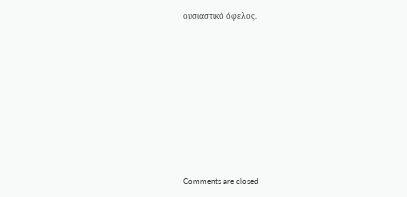ουσιαστικό όφελος.










Comments are closed